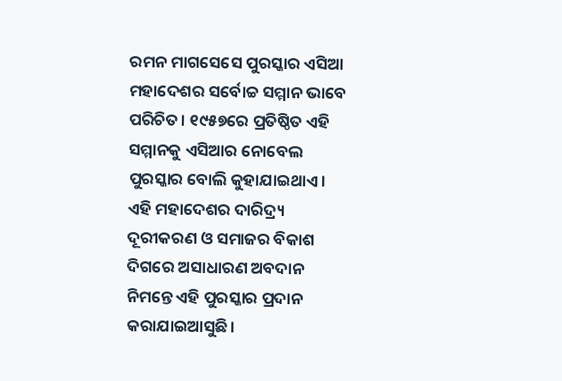ରମନ ମାଗସେସେ ପୁରସ୍କାର ଏସିଆ ମହାଦେଶର ସର୍ବୋଚ୍ଚ ସମ୍ମାନ ଭାବେ ପରିଚିତ। ୧୯୫୭ରେ ପ୍ରତିଷ୍ଠିତ ଏହି ସମ୍ମାନକୁ ଏସିଆର ନୋବେଲ ପୁରସ୍କାର ବୋଲି କୁହାଯାଇଥାଏ। ଏହି ମହାଦେଶର ଦାରିଦ୍ର୍ୟ ଦୂରୀକରଣ ଓ ସମାଜର ବିକାଶ ଦିଗରେ ଅସାଧାରଣ ଅବଦାନ ନିମନ୍ତେ ଏହି ପୁରସ୍କାର ପ୍ରଦାନ କରାଯାଇଆସୁଛି।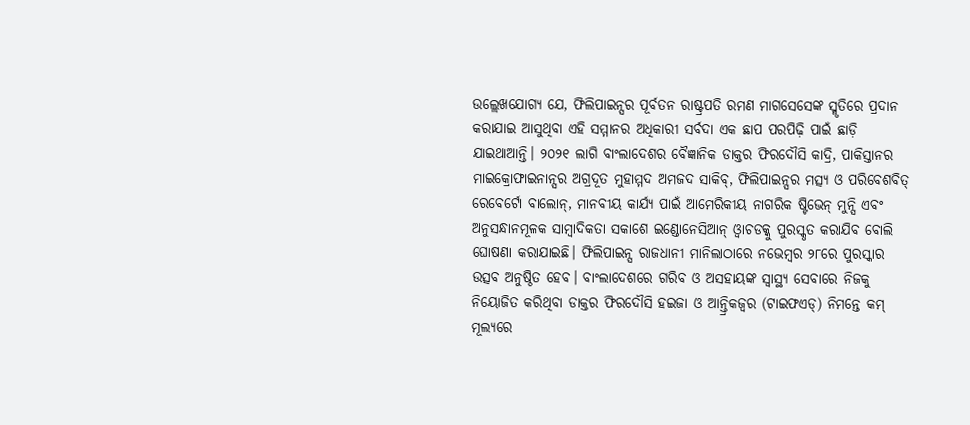ଉଲ୍ଲେଖଯୋଗ୍ୟ ଯେ, ଫିଲିପାଇନ୍ସର ପୂର୍ବତନ ରାଷ୍ଟ୍ରପତି ରମଣ ମାଗସେସେଙ୍କ ସ୍ମୃତିରେ ପ୍ରଦାନ କରାଯାଇ ଆସୁଥିବା ଏହି ସମ୍ମାନର ଅଧିକାରୀ ସର୍ବଦା ଏକ ଛାପ ପରପିଢ଼ି ପାଇଁ ଛାଡ଼ି ଯାଇଥାଆନ୍ତି। ୨୦୨୧ ଲାଗି ବାଂଲାଦେଶର ବୈଜ୍ଞାନିକ ଡାକ୍ତର ଫିରଦୌସି କାଦ୍ରି, ପାକିସ୍ତାନର ମାଇକ୍ରୋଫାଇନାନ୍ସର ଅଗ୍ରଦୂତ ମୁହାମ୍ମଦ ଅମଜଦ ସାକିବ୍, ଫିଲିପାଇନ୍ସର ମତ୍ସ୍ୟ ଓ ପରିବେଶବିତ୍ ରେବେର୍ଟୋ ବାଲୋନ୍, ମାନବୀୟ କାର୍ଯ୍ୟ ପାଇଁ ଆମେରିକୀୟ ନାଗରିକ ଷ୍ଟିଭେନ୍ ମୁନ୍ସି ଏବଂ ଅନୁସନ୍ଧାନମୂଳକ ସାମ୍ବାଦିକତା ସକାଶେ ଇଣ୍ଡୋନେସିଆନ୍ ଓ୍ବାଚଡକ୍କୁ ପୁରସ୍କୃତ କରାଯିବ ବୋଲି ଘୋଷଣା କରାଯାଇଛି। ଫିଲିପାଇନ୍ସ ରାଜଧାନୀ ମାନିଲାଠାରେ ନଭେମ୍ବର ୨୮ରେ ପୁରସ୍କାର ଉତ୍ସବ ଅନୁଷ୍ଠିତ ହେବ। ବାଂଲାଦେଶରେ ଗରିବ ଓ ଅସହାୟଙ୍କ ସ୍ବାସ୍ଥ୍ୟ ସେବାରେ ନିଜକୁ ନିୟୋଜିତ କରିଥିବା ଡାକ୍ତର ଫିରଦୌସି ହଇଜା ଓ ଆନ୍ତ୍ରିକଜ୍ୱର (ଟାଇଫଏଡ୍) ନିମନ୍ତେ କମ୍ ମୂଲ୍ୟରେ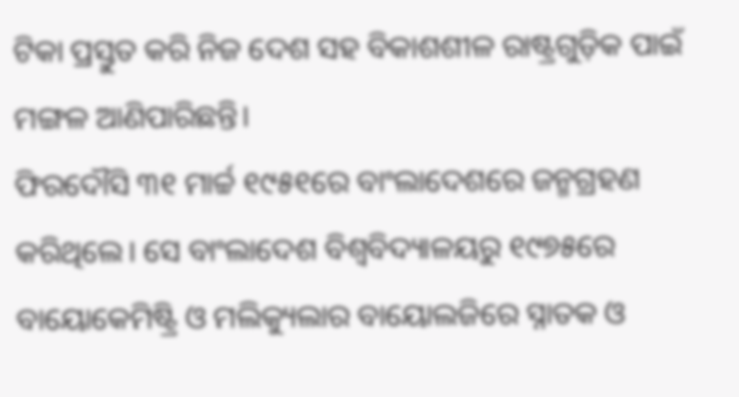ଟିକା ପ୍ରସ୍ତୁତ କରି ନିଜ ଦେଶ ସହ ବିକାଶଶୀଳ ରାଷ୍ଟ୍ରଗୁଡ଼ିକ ପାଇଁ ମଙ୍ଗଳ ଆଣିପାରିଛନ୍ତି।
ଫିରଦୌସି ୩୧ ମାର୍ଚ୍ଚ ୧୯୫୧ରେ ବାଂଲାଦେଶରେ ଜନ୍ମଗ୍ରହଣ କରିଥିଲେ। ସେ ବାଂଲାଦେଶ ବିଶ୍ୱବିଦ୍ୟାଳୟରୁ ୧୯୭୫ରେ ବାୟୋକେମିଷ୍ଟ୍ରି ଓ ମଲିକ୍ୟୁଲାର ବାୟୋଲଜିରେ ସ୍ନାତକ ଓ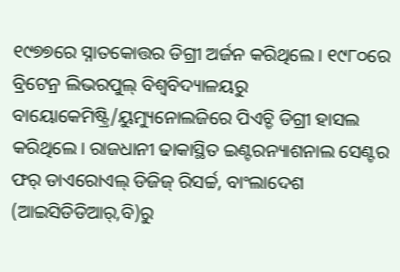୧୯୭୭ରେ ସ୍ନାତକୋତ୍ତର ଡିଗ୍ରୀ ଅର୍ଜନ କରିଥିଲେ। ୧୯୮୦ରେ ବ୍ରିଟେନ୍ର ଲିଭରପୁଲ୍ ବିଶ୍ୱବିଦ୍ୟାଳୟରୁ ବାୟୋକେମିଷ୍ଟ୍ରି/ୟୁମ୍ୟୁନୋଲଜିରେ ପିଏଚ୍ଡି ଡିଗ୍ରୀ ହାସଲ କରିଥିଲେ। ରାଜଧାନୀ ଢାକାସ୍ଥିତ ଇଣ୍ଟରନ୍ୟାଶନାଲ ସେଣ୍ଟର ଫର୍ ଡାଏରୋଏଲ୍ ଡିଜିଜ୍ ରିସର୍ଚ୍ଚ, ବାଂଲାଦେଶ (ଆଇସିଡିଡିଆର୍,ବି)ରୁ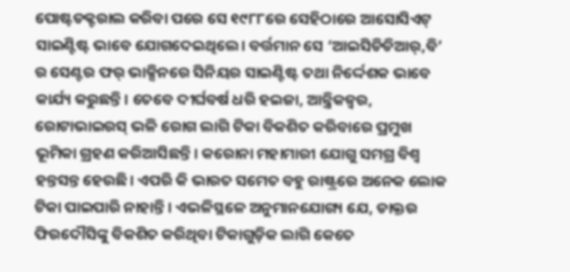ପୋଷ୍ଟଡକ୍ଟରାଲ କରିବା ପରେ ସେ ୧୯୮୮ରେ ସେହିଠାରେ ଆସୋସିଏଟ୍ ସାଇଣ୍ଟିଷ୍ଟ ଭାବେ ଯୋଗଦେଇଥିଲେ। ବର୍ତ୍ତମାନ ସେ ‘ଆଇସିଡିଡିଆର୍,ବି’ ର ସେଣ୍ଟର ଫର୍ ଭାକ୍ସିନରେ ସିନିୟର ସାଇଣ୍ଟିଷ୍ଟ ତଥା ନିର୍ଦ୍ଦେଶକ ଭାବେ କାର୍ଯ୍ୟ କରୁଛନ୍ତି। ତେବେ ଦୀର୍ଘବର୍ଷ ଧରି ହଇଜା, ଆନ୍ତ୍ରିକଜ୍ୱର, ରୋଟାଭାଇରସ୍ ଭଳି ରୋଗ ଲାଗି ଟିକା ବିକଶିତ କରିବାରେ ପ୍ରମୁଖ ଭୂମିକା ଗ୍ରହଣ କରିଆସିଛନ୍ତି। କରୋନା ମହାମାରୀ ଯୋଗୁ ସମଗ୍ର ବିଶ୍ୱ ହନ୍ତସନ୍ତ ହେଉଛି। ଏପରି କି ଭାରତ ସମେତ ବହୁ ରାଷ୍ଟ୍ରରେ ଅନେକ ଲୋକ ଟିକା ପାଇପାରି ନାହାନ୍ତି। ଏଭଳିସ୍ଥଳେ ଅନୁମାନଯୋଗ୍ୟ ଯେ, ଡାକ୍ତର ଫିରଦୌସିଙ୍କୁ ବିକଶିତ କରିଥିବା ଟିକାଗୁଡ଼ିକ ଲାଗି କେତେ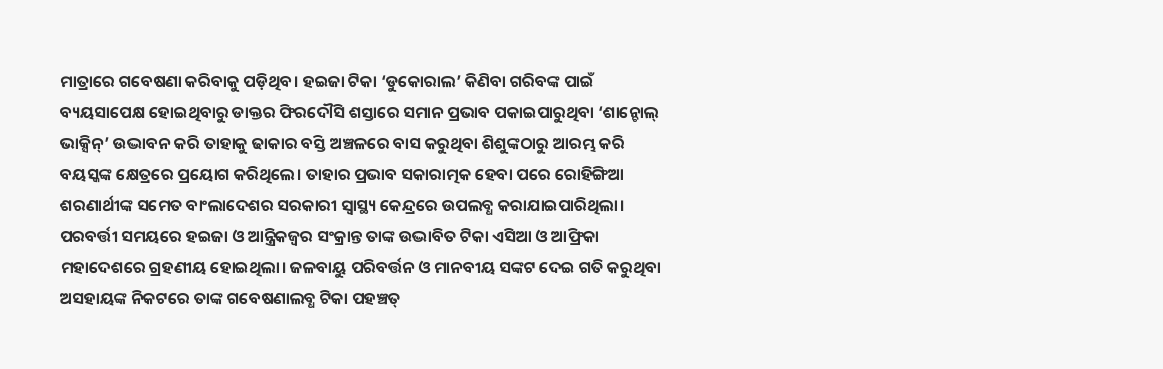ମାତ୍ରାରେ ଗବେଷଣା କରିବାକୁ ପଡ଼ିଥିବ। ହଇଜା ଟିକା ‘ଡୁକୋରାଲ’ କିଣିବା ଗରିବଙ୍କ ପାଇଁ ବ୍ୟୟସାପେକ୍ଷ ହୋଇଥିବାରୁ ଡାକ୍ତର ଫିରଦୌସି ଶସ୍ତାରେ ସମାନ ପ୍ରଭାବ ପକାଇପାରୁଥିବା ‘ଶାନ୍ଚୋଲ୍ ଭାକ୍ସିନ୍’ ଉଦ୍ଭାବନ କରି ତାହାକୁ ଢାକାର ବସ୍ତି ଅଞ୍ଚଳରେ ବାସ କରୁଥିବା ଶିଶୁଙ୍କଠାରୁ ଆରମ୍ଭ କରି ବୟସ୍କଙ୍କ କ୍ଷେତ୍ରରେ ପ୍ରୟୋଗ କରିଥିଲେ। ତାହାର ପ୍ରଭାବ ସକାରାତ୍ମକ ହେବା ପରେ ରୋହିଙ୍ଗିଆ ଶରଣାର୍ଥୀଙ୍କ ସମେତ ବାଂଲାଦେଶର ସରକାରୀ ସ୍ବାସ୍ଥ୍ୟ କେନ୍ଦ୍ରରେ ଉପଲବ୍ଧ କରାଯାଇପାରିଥିଲା। ପରବର୍ତ୍ତୀ ସମୟରେ ହଇଜା ଓ ଆନ୍ତ୍ରିକଜ୍ୱର ସଂକ୍ରାନ୍ତ ତାଙ୍କ ଉଦ୍ଭାବିତ ଟିକା ଏସିଆ ଓ ଆଫ୍ରିକା ମହାଦେଶରେ ଗ୍ରହଣୀୟ ହୋଇଥିଲା। ଜଳବାୟୁ ପରିବର୍ତ୍ତନ ଓ ମାନବୀୟ ସଙ୍କଟ ଦେଇ ଗତି କରୁଥିବା ଅସହାୟଙ୍କ ନିକଟରେ ତାଙ୍କ ଗବେଷଣାଲବ୍ଧ ଟିକା ପହଞ୍ଚତ୍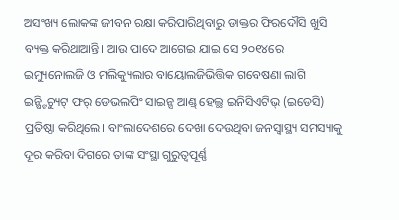ଅସଂଖ୍ୟ ଲୋକଙ୍କ ଜୀବନ ରକ୍ଷା କରିପାରିଥିବାରୁ ଡାକ୍ତର ଫିରଦୌସି ଖୁସି ବ୍ୟକ୍ତ କରିଥାଆନ୍ତି। ଆଉ ପାଦେ ଆଗେଇ ଯାଇ ସେ ୨୦୧୪ରେ ଇମ୍ୟୁନୋଲଜି ଓ ମଲିକ୍ୟୁଲାର ବାୟୋଲଜିଭିତ୍ତିକ ଗବେଷଣା ଲାଗି ଇନ୍ଷ୍ଟିଚ୍ୟୁଟ୍ ଫର୍ ଡେଭଲପିଂ ସାଇନ୍ସ ଆଣ୍ଡ୍ ହେଲ୍ଥ ଇନିସିଏଟିଭ୍ (ଇଡେସି) ପ୍ରତିଷ୍ଠା କରିଥିଲେ। ବାଂଲାଦେଶରେ ଦେଖା ଦେଉଥିବା ଜନସ୍ବାସ୍ଥ୍ୟ ସମସ୍ୟାକୁ ଦୂର କରିବା ଦିଗରେ ତାଙ୍କ ସଂସ୍ଥା ଗୁରୁତ୍ୱପୂର୍ଣ୍ଣ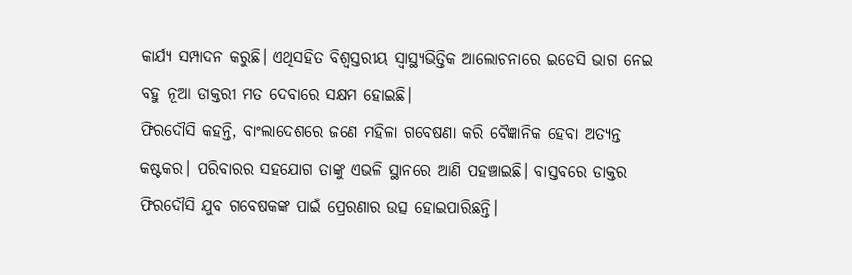କାର୍ଯ୍ୟ ସମ୍ପାଦନ କରୁଛି। ଏଥିସହିତ ବିଶ୍ୱସ୍ତରୀୟ ସ୍ବାସ୍ଥ୍ୟଭିତ୍ତିକ ଆଲୋଚନାରେ ଇଡେସି ଭାଗ ନେଇ ବହୁ ନୂଆ ଡାକ୍ତରୀ ମତ ଦେବାରେ ସକ୍ଷମ ହୋଇଛି।
ଫିରଦୌସି କହନ୍ତି, ବାଂଲାଦେଶରେ ଜଣେ ମହିଳା ଗବେଷଣା କରି ବୈଜ୍ଞାନିକ ହେବା ଅତ୍ୟନ୍ତ କଷ୍ଟକର। ପରିବାରର ସହଯୋଗ ତାଙ୍କୁ ଏଭଳି ସ୍ଥାନରେ ଆଣି ପହଞ୍ଚାଇଛି। ବାସ୍ତବରେ ଡାକ୍ତର ଫିରଦୌସି ଯୁବ ଗବେଷକଙ୍କ ପାଇଁ ପ୍ରେରଣାର ଉତ୍ସ ହୋଇପାରିଛନ୍ତି।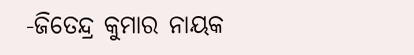-ଜିତେନ୍ଦ୍ର କୁମାର ନାୟକ